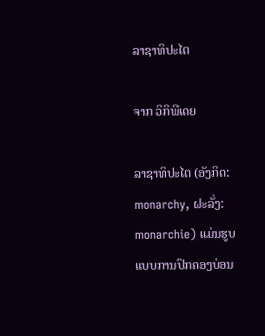ລາຊາທິປະໄຕ

ຈາກ ວິກິພີເດຍ

ລາຊາທິປະໄຕ (ອັງກິດ: monarchy, ຝະລັ່ງ: monarchie) ແມ່ນຮູບແບບການປົກຄອງບ່ອນ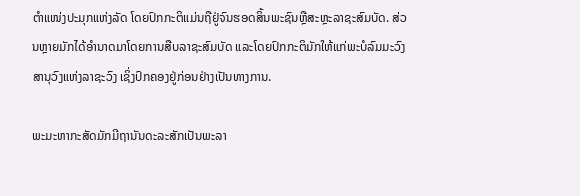ຕຳແໜ່ງປະມຸກແຫ່ງລັດ ໂດຍປົກກະຕິແມ່ນຖືຢູ່ຈົນຮອດສິ້ນພະຊົນຫຼືສະຫຼະລາຊະສົມບັດ. ສ່ວນຫຼາຍມັກໄດ້ອຳນາດມາໂດຍການສືບລາຊະສົມບັດ ແລະໂດຍປົກກະຕິມັກໃຫ້ແກ່ພະບໍລົມມະວົງສານຸວົງແຫ່ງລາຊະວົງ ເຊິ່ງປົກຄອງຢູ່ກ່ອນຢ່າງເປັນທາງການ.

ພະມະຫາກະສັດມັກມີຖານັນດະລະສັກເປັນພະລາ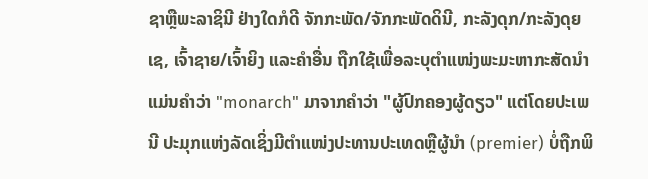ຊາຫຼືພະລາຊິນີ ຢ່າງໃດກໍດີ ຈັກກະພັດ/ຈັກກະພັດດິນີ, ກະລັງດຸກ/ກະລັງດຸຍເຊ, ເຈົ້າຊາຍ/ເຈົ້າຍິງ ແລະຄຳອື່ນ ຖືກໃຊ້ເພື່ອລະບຸຕຳແໜ່ງພະມະຫາກະສັດນຳ ແມ່ນຄຳວ່າ "monarch" ມາຈາກຄຳວ່າ "ຜູ້ປົກຄອງຜູ້ດຽວ" ແຕ່ໂດຍປະເພນີ ປະມຸກແຫ່ງລັດເຊິ່ງມີຕຳແໜ່ງປະທານປະເທດຫຼືຜູ້ນຳ (premier) ບໍ່ຖືກພິ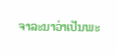ຈາລະນາວ່າເປັນພະ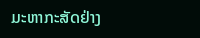ມະຫາກະສັດຢ່າງ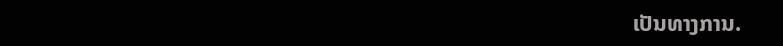ເປັນທາງການ.